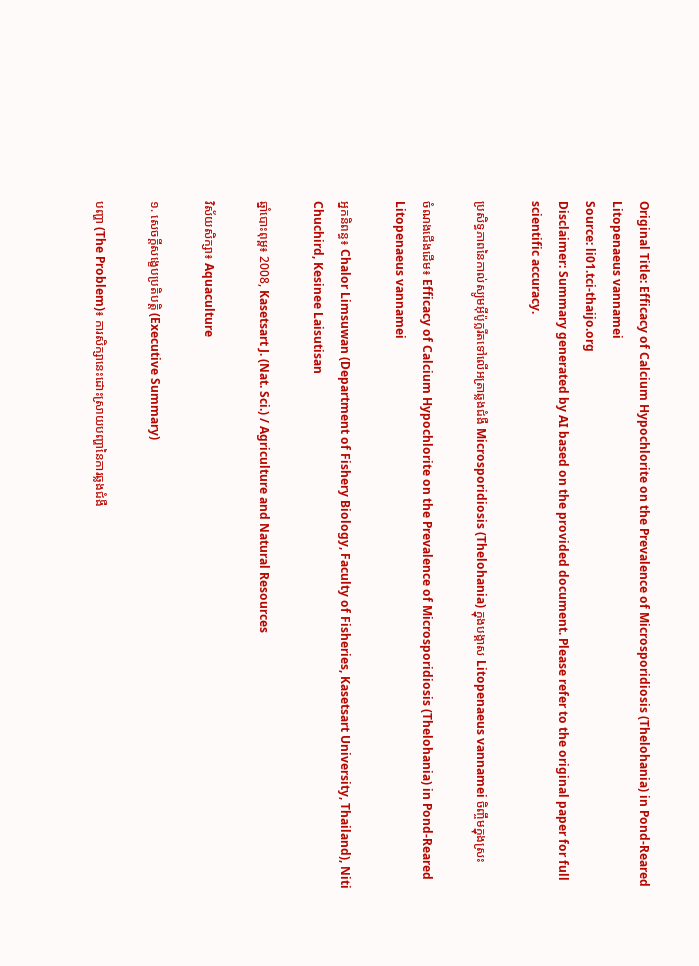Original Title: Efficacy of Calcium Hypochlorite on the Prevalence of Microsporidiosis (Thelohania) in Pond-Reared Litopenaeus vannamei
Source: li01.tci-thaijo.org
Disclaimer: Summary generated by AI based on the provided document. Please refer to the original paper for full scientific accuracy.

ប្រសិទ្ធភាពនៃកាល់ស្យូមអ៊ីប៉ូក្លរីតទៅលើអត្រាឆ្លងជំងឺ Microsporidiosis (Thelohania) ក្នុងបង្គាស Litopenaeus vannamei ចិញ្ចឹមក្នុងស្រះ

ចំណងជើងដើម៖ Efficacy of Calcium Hypochlorite on the Prevalence of Microsporidiosis (Thelohania) in Pond-Reared Litopenaeus vannamei

អ្នកនិពន្ធ៖ Chalor Limsuwan (Department of Fishery Biology, Faculty of Fisheries, Kasetsart University, Thailand), Niti Chuchird, Kesinee Laisutisan

ឆ្នាំបោះពុម្ព៖ 2008, Kasetsart J. (Nat. Sci.) / Agriculture and Natural Resources

វិស័យសិក្សា៖ Aquaculture

១. សេចក្តីសង្ខេបប្រតិបត្តិ (Executive Summary)

បញ្ហា (The Problem)៖ ការសិក្សានេះដោះស្រាយបញ្ហានៃការឆ្លងជំងឺ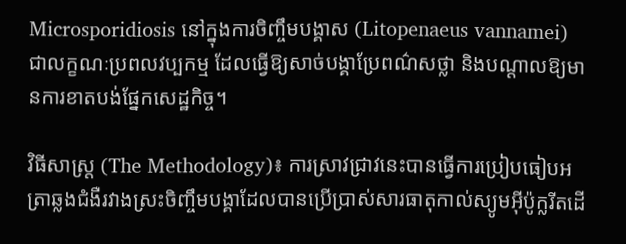Microsporidiosis នៅក្នុងការចិញ្ចឹមបង្គាស (Litopenaeus vannamei) ជាលក្ខណៈប្រពលវប្បកម្ម ដែលធ្វើឱ្យសាច់បង្គាប្រែពណ៌សថ្លា និងបណ្តាលឱ្យមានការខាតបង់ផ្នែកសេដ្ឋកិច្ច។

វិធីសាស្ត្រ (The Methodology)៖ ការស្រាវជ្រាវនេះបានធ្វើការប្រៀបធៀបអត្រាឆ្លងជំងឺរវាងស្រះចិញ្ចឹមបង្គាដែលបានប្រើប្រាស់សារធាតុកាល់ស្យូមអ៊ីប៉ូក្លរីតដើ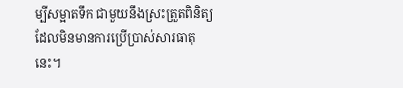ម្បីសម្អាតទឹក ជាមួយនឹងស្រះត្រួតពិនិត្យដែលមិនមានការប្រើប្រាស់សារធាតុនេះ។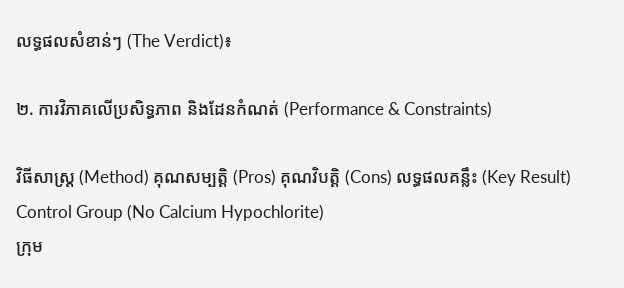លទ្ធផលសំខាន់ៗ (The Verdict)៖

២. ការវិភាគលើប្រសិទ្ធភាព និងដែនកំណត់ (Performance & Constraints)

វិធីសាស្ត្រ (Method) គុណសម្បត្តិ (Pros) គុណវិបត្តិ (Cons) លទ្ធផលគន្លឹះ (Key Result)
Control Group (No Calcium Hypochlorite)
ក្រុម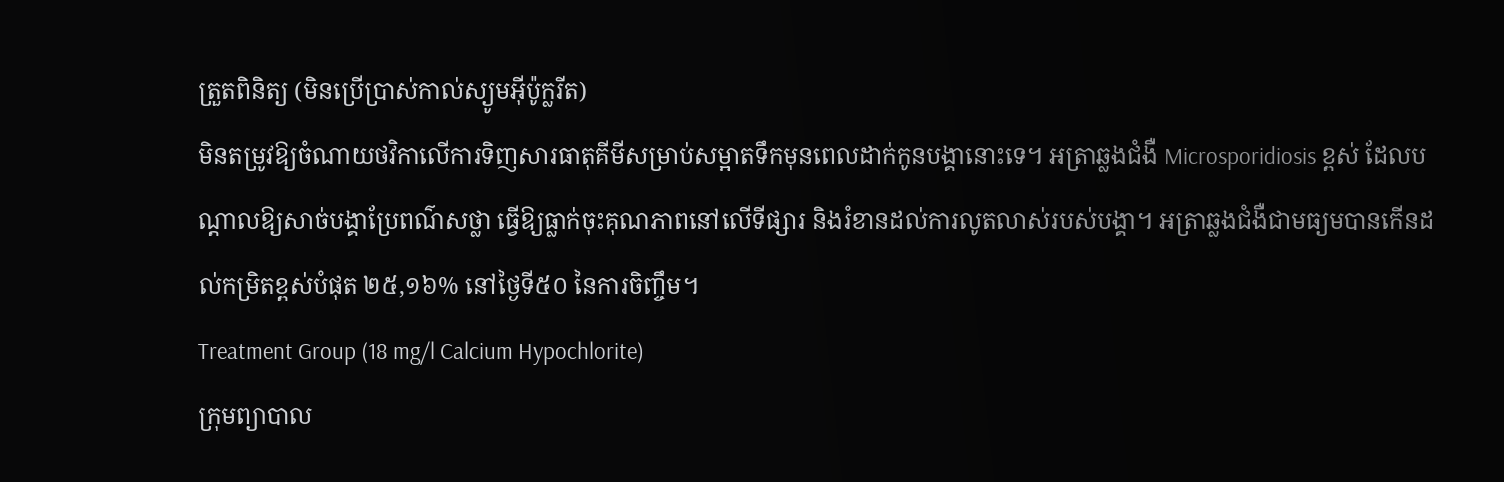ត្រួតពិនិត្យ (មិនប្រើប្រាស់កាល់ស្យូមអ៊ីប៉ូក្លរីត)
មិនតម្រូវឱ្យចំណាយថវិកាលើការទិញសារធាតុគីមីសម្រាប់សម្អាតទឹកមុនពេលដាក់កូនបង្គានោះទេ។ អត្រាឆ្លងជំងឺ Microsporidiosis ខ្ពស់ ដែលបណ្តាលឱ្យសាច់បង្គាប្រែពណ៌សថ្លា ធ្វើឱ្យធ្លាក់ចុះគុណភាពនៅលើទីផ្សារ និងរំខានដល់ការលូតលាស់របស់បង្គា។ អត្រាឆ្លងជំងឺជាមធ្យមបានកើនដល់កម្រិតខ្ពស់បំផុត ២៥,១៦% នៅថ្ងៃទី៥០ នៃការចិញ្ចឹម។
Treatment Group (18 mg/l Calcium Hypochlorite)
ក្រុមព្យាបាល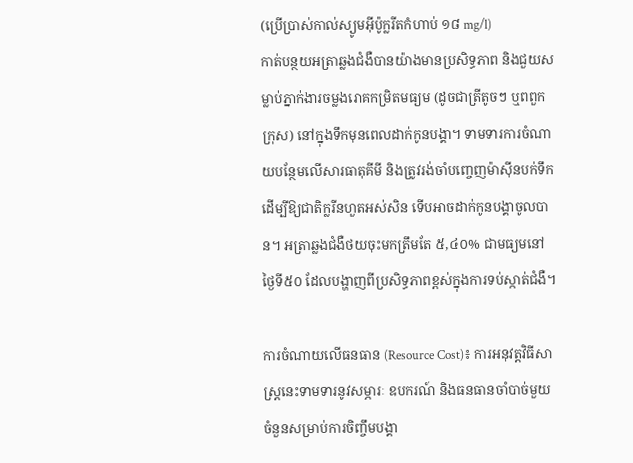(ប្រើប្រាស់កាល់ស្យូមអ៊ីប៉ូក្លរីតកំហាប់ ១៨ mg/l)
កាត់បន្ថយអត្រាឆ្លងជំងឺបានយ៉ាងមានប្រសិទ្ធភាព និងជួយសម្លាប់ភ្នាក់ងារចម្លងរោគកម្រិតមធ្យម (ដូចជាត្រីតូចៗ ឬពពួកក្រុស) នៅក្នុងទឹកមុនពេលដាក់កូនបង្គា។ ទាមទារការចំណាយបន្ថែមលើសារធាតុគីមី និងត្រូវរង់ចាំបញ្ចេញម៉ាស៊ីនបក់ទឹកដើម្បីឱ្យជាតិក្លរីនហួតអស់សិន ទើបអាចដាក់កូនបង្គាចូលបាន។ អត្រាឆ្លងជំងឺថយចុះមកត្រឹមតែ ៥,៤០% ជាមធ្យមនៅថ្ងៃទី៥០ ដែលបង្ហាញពីប្រសិទ្ធភាពខ្ពស់ក្នុងការទប់ស្កាត់ជំងឺ។

ការចំណាយលើធនធាន (Resource Cost)៖ ការអនុវត្តវិធីសាស្ត្រនេះទាមទារនូវសម្ភារៈ ឧបករណ៍ និងធនធានចាំបាច់មួយចំនួនសម្រាប់ការចិញ្ចឹមបង្គា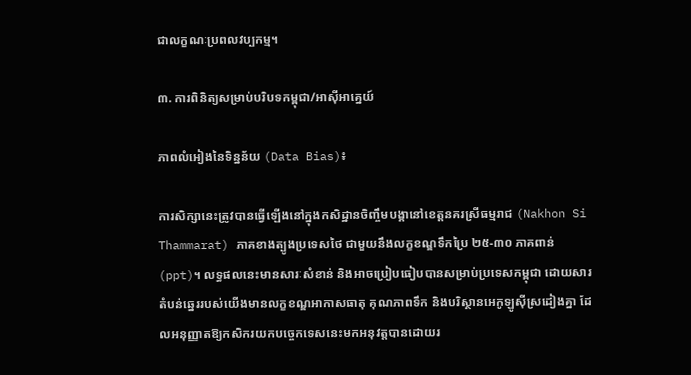ជាលក្ខណៈប្រពលវប្បកម្ម។

៣. ការពិនិត្យសម្រាប់បរិបទកម្ពុជា/អាស៊ីអាគ្នេយ៍

ភាពលំអៀងនៃទិន្នន័យ (Data Bias)៖

ការសិក្សានេះត្រូវបានធ្វើឡើងនៅក្នុងកសិដ្ឋានចិញ្ចឹមបង្គានៅខេត្តនគរស្រីធម្មរាជ (Nakhon Si Thammarat) ភាគខាងត្បូងប្រទេសថៃ ជាមួយនឹងលក្ខខណ្ឌទឹកប្រៃ ២៥-៣០ ភាគពាន់ (ppt)។ លទ្ធផលនេះមានសារៈសំខាន់ និងអាចប្រៀបធៀបបានសម្រាប់ប្រទេសកម្ពុជា ដោយសារតំបន់ឆ្នេររបស់យើងមានលក្ខខណ្ឌអាកាសធាតុ គុណភាពទឹក និងបរិស្ថានអេកូឡូស៊ីស្រដៀងគ្នា ដែលអនុញ្ញាតឱ្យកសិករយកបច្ចេកទេសនេះមកអនុវត្តបានដោយរ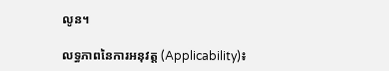លូន។

លទ្ធភាពនៃការអនុវត្ត (Applicability)៖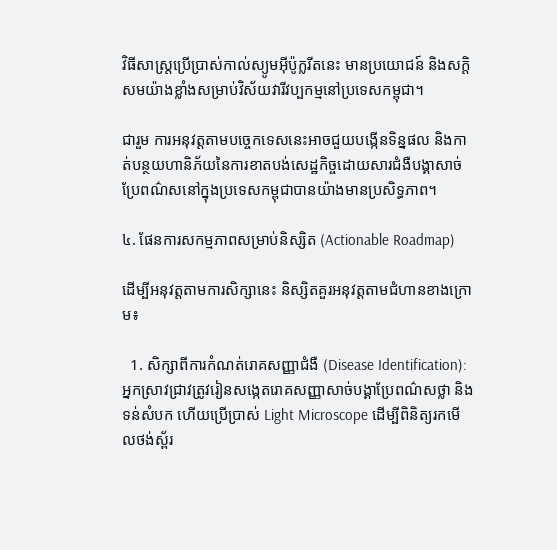វិធីសាស្ត្រប្រើប្រាស់កាល់ស្យូមអ៊ីប៉ូក្លរីតនេះ មានប្រយោជន៍ និងសក្តិសមយ៉ាងខ្លាំងសម្រាប់វិស័យវារីវប្បកម្មនៅប្រទេសកម្ពុជា។

ជារួម ការអនុវត្តតាមបច្ចេកទេសនេះអាចជួយបង្កើនទិន្នផល និងកាត់បន្ថយហានិភ័យនៃការខាតបង់សេដ្ឋកិច្ចដោយសារជំងឺបង្គាសាច់ប្រែពណ៌សនៅក្នុងប្រទេសកម្ពុជាបានយ៉ាងមានប្រសិទ្ធភាព។

៤. ផែនការសកម្មភាពសម្រាប់និស្សិត (Actionable Roadmap)

ដើម្បីអនុវត្តតាមការសិក្សានេះ និស្សិតគួរអនុវត្តតាមជំហានខាងក្រោម៖

  1. សិក្សាពីការកំណត់រោគសញ្ញាជំងឺ (Disease Identification): អ្នកស្រាវជ្រាវត្រូវរៀនសង្កេតរោគសញ្ញាសាច់បង្គាប្រែពណ៌សថ្លា និងទន់សំបក ហើយប្រើប្រាស់ Light Microscope ដើម្បីពិនិត្យរកមើលថង់ស្ព័រ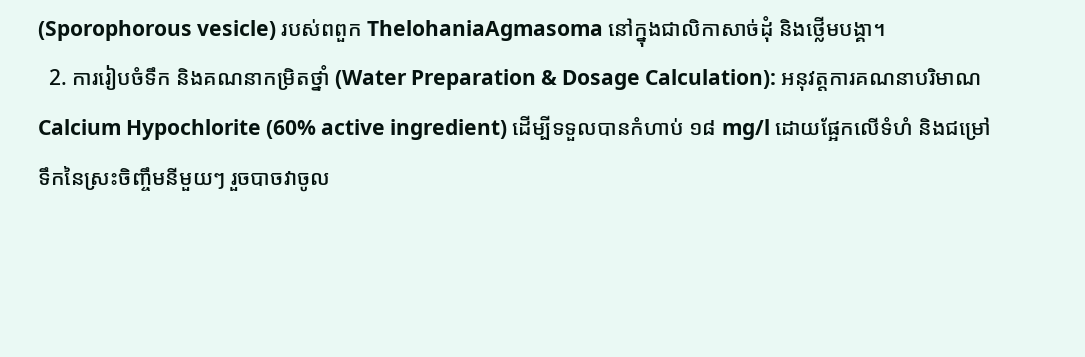(Sporophorous vesicle) របស់ពពួក ThelohaniaAgmasoma នៅក្នុងជាលិកាសាច់ដុំ និងថ្លើមបង្គា។
  2. ការរៀបចំទឹក និងគណនាកម្រិតថ្នាំ (Water Preparation & Dosage Calculation): អនុវត្តការគណនាបរិមាណ Calcium Hypochlorite (60% active ingredient) ដើម្បីទទួលបានកំហាប់ ១៨ mg/l ដោយផ្អែកលើទំហំ និងជម្រៅទឹកនៃស្រះចិញ្ចឹមនីមួយៗ រួចបាចវាចូល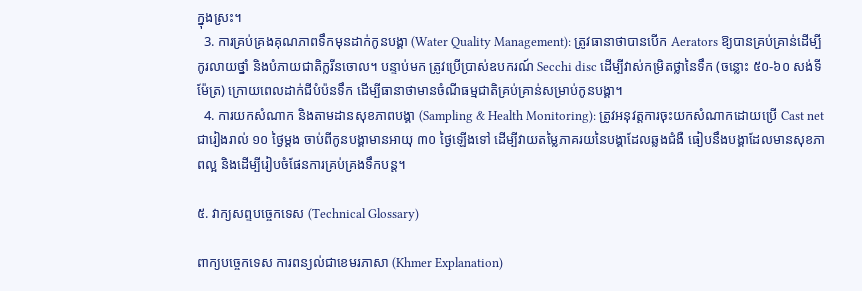ក្នុងស្រះ។
  3. ការគ្រប់គ្រងគុណភាពទឹកមុនដាក់កូនបង្គា (Water Quality Management): ត្រូវធានាថាបានបើក Aerators ឱ្យបានគ្រប់គ្រាន់ដើម្បីកូរលាយថ្នាំ និងបំភាយជាតិក្លរីនចោល។ បន្ទាប់មក ត្រូវប្រើប្រាស់ឧបករណ៍ Secchi disc ដើម្បីវាស់កម្រិតថ្លានៃទឹក (ចន្លោះ ៥០-៦០ សង់ទីម៉ែត្រ) ក្រោយពេលដាក់ជីបំប៉នទឹក ដើម្បីធានាថាមានចំណីធម្មជាតិគ្រប់គ្រាន់សម្រាប់កូនបង្គា។
  4. ការយកសំណាក និងតាមដានសុខភាពបង្គា (Sampling & Health Monitoring): ត្រូវអនុវត្តការចុះយកសំណាកដោយប្រើ Cast net ជារៀងរាល់ ១០ ថ្ងៃម្តង ចាប់ពីកូនបង្គាមានអាយុ ៣០ ថ្ងៃឡើងទៅ ដើម្បីវាយតម្លៃភាគរយនៃបង្គាដែលឆ្លងជំងឺ ធៀបនឹងបង្គាដែលមានសុខភាពល្អ និងដើម្បីរៀបចំផែនការគ្រប់គ្រងទឹកបន្ត។

៥. វាក្យសព្ទបច្ចេកទេស (Technical Glossary)

ពាក្យបច្ចេកទេស ការពន្យល់ជាខេមរភាសា (Khmer Explanation)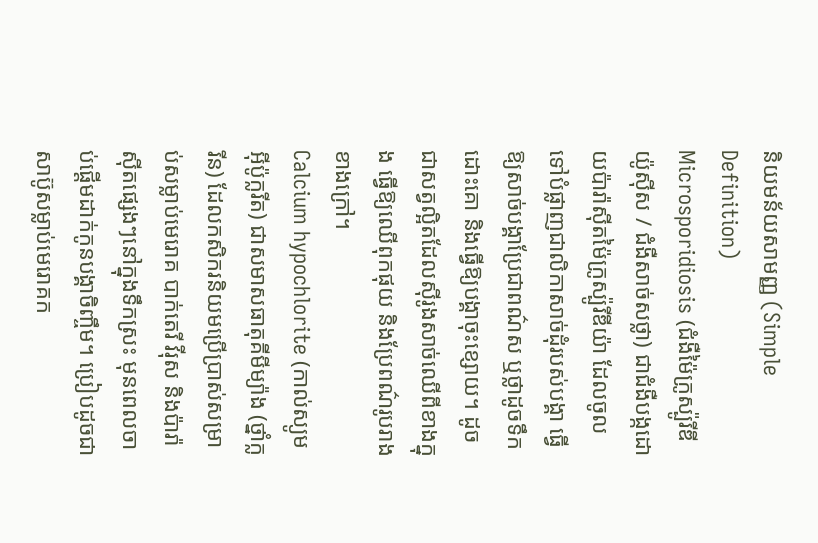និយមន័យសាមញ្ញ (Simple Definition)
Microsporidiosis (ជំងឺម៉ៃក្រូស្ប៉ូរីឌីយ៉ូស៊ីស / ជំងឺសាច់សថ្លា) ជាជំងឺបង្កដោយប៉ារ៉ាស៊ីតម៉ៃក្រូស្ប៉ូរីឌីយ៉ា ដែលចូលទៅបំផ្លាញជាលិកាសាច់ដុំរបស់បង្គា ធ្វើឱ្យសាច់បង្គាប្រែជាពណ៌ស ឬថ្លាដូចទឹកដោះគោ និងធ្វើឱ្យបង្គាចុះខ្សោយ។ ដូចជាសត្វល្អិតដែលស៊ីរូងសាច់ឈើពីខាងក្នុង ធ្វើឱ្យឈើពុកផុយ និងប្រែពណ៌រូបរាងខាងក្រៅ។
Calcium hypochlorite (កាល់ស្យូមអ៊ីប៉ូក្លរីត) ជាសមាសធាតុគីមីម្យ៉ាង (ថ្នាំក្លរីន) ដែលកសិករនិយមប្រើប្រាស់សម្រាប់សម្លាប់មេរោគ បាក់តេរី វីរុស និងប៉ារ៉ាស៊ីតផ្សេងៗនៅក្នុងទឹកស្រះ មុនពេលចាប់ផ្តើមដាក់កូនបង្គាចិញ្ចឹម។ ប្រៀបដូចជាសាប៊ូសម្លាប់មេរោគក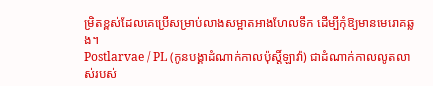ម្រិតខ្ពស់ដែលគេប្រើសម្រាប់លាងសម្អាតអាងហែលទឹក ដើម្បីកុំឱ្យមានមេរោគឆ្លង។
Postlarvae / PL (កូនបង្គាដំណាក់កាលប៉ុស្តិ៍ឡាវ៉ា) ជាដំណាក់កាលលូតលាស់របស់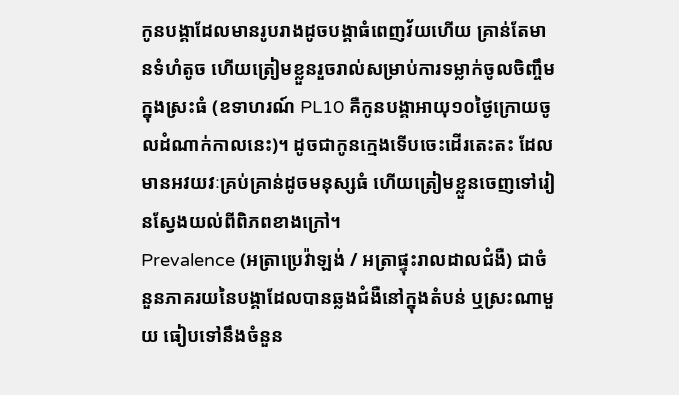កូនបង្គាដែលមានរូបរាងដូចបង្គាធំពេញវ័យហើយ គ្រាន់តែមានទំហំតូច ហើយត្រៀមខ្លួនរួចរាល់សម្រាប់ការទម្លាក់ចូលចិញ្ចឹមក្នុងស្រះធំ (ឧទាហរណ៍ PL10 គឺកូនបង្គាអាយុ១០ថ្ងៃក្រោយចូលដំណាក់កាលនេះ)។ ដូចជាកូនក្មេងទើបចេះដើរតេះតះ ដែលមានអវយវៈគ្រប់គ្រាន់ដូចមនុស្សធំ ហើយត្រៀមខ្លួនចេញទៅរៀនស្វែងយល់ពីពិភពខាងក្រៅ។
Prevalence (អត្រាប្រេវ៉ាឡង់ / អត្រាផ្ទុះរាលដាលជំងឺ) ជាចំនួនភាគរយនៃបង្គាដែលបានឆ្លងជំងឺនៅក្នុងតំបន់ ឬស្រះណាមួយ ធៀបទៅនឹងចំនួន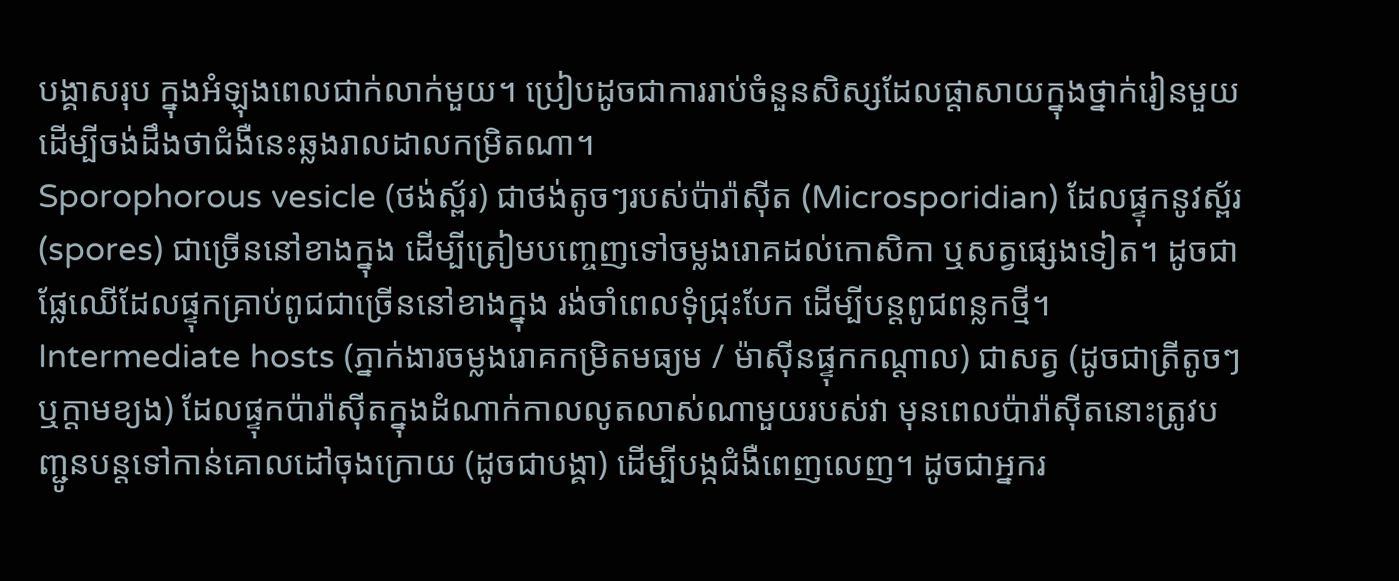បង្គាសរុប ក្នុងអំឡុងពេលជាក់លាក់មួយ។ ប្រៀបដូចជាការរាប់ចំនួនសិស្សដែលផ្តាសាយក្នុងថ្នាក់រៀនមួយ ដើម្បីចង់ដឹងថាជំងឺនេះឆ្លងរាលដាលកម្រិតណា។
Sporophorous vesicle (ថង់ស្ព័រ) ជាថង់តូចៗរបស់ប៉ារ៉ាស៊ីត (Microsporidian) ដែលផ្ទុកនូវស្ព័រ (spores) ជាច្រើននៅខាងក្នុង ដើម្បីត្រៀមបញ្ចេញទៅចម្លងរោគដល់កោសិកា ឬសត្វផ្សេងទៀត។ ដូចជាផ្លែឈើដែលផ្ទុកគ្រាប់ពូជជាច្រើននៅខាងក្នុង រង់ចាំពេលទុំជ្រុះបែក ដើម្បីបន្តពូជពន្លកថ្មី។
Intermediate hosts (ភ្នាក់ងារចម្លងរោគកម្រិតមធ្យម / ម៉ាស៊ីនផ្ទុកកណ្តាល) ជាសត្វ (ដូចជាត្រីតូចៗ ឬក្តាមខ្យង) ដែលផ្ទុកប៉ារ៉ាស៊ីតក្នុងដំណាក់កាលលូតលាស់ណាមួយរបស់វា មុនពេលប៉ារ៉ាស៊ីតនោះត្រូវបញ្ជូនបន្តទៅកាន់គោលដៅចុងក្រោយ (ដូចជាបង្គា) ដើម្បីបង្កជំងឺពេញលេញ។ ដូចជាអ្នករ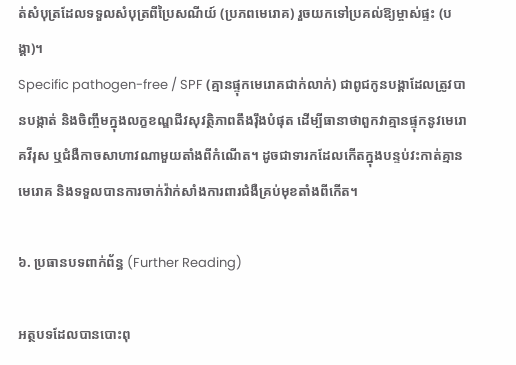ត់សំបុត្រដែលទទួលសំបុត្រពីប្រៃសណីយ៍ (ប្រភពមេរោគ) រួចយកទៅប្រគល់ឱ្យម្ចាស់ផ្ទះ (បង្គា)។
Specific pathogen-free / SPF (គ្មានផ្ទុកមេរោគជាក់លាក់) ជាពូជកូនបង្គាដែលត្រូវបានបង្កាត់ និងចិញ្ចឹមក្នុងលក្ខខណ្ឌជីវសុវត្ថិភាពតឹងរ៉ឹងបំផុត ដើម្បីធានាថាពួកវាគ្មានផ្ទុកនូវមេរោគវីរុស ឬជំងឺកាចសាហាវណាមួយតាំងពីកំណើត។ ដូចជាទារកដែលកើតក្នុងបន្ទប់វះកាត់គ្មានមេរោគ និងទទួលបានការចាក់វ៉ាក់សាំងការពារជំងឺគ្រប់មុខតាំងពីកើត។

៦. ប្រធានបទពាក់ព័ន្ធ (Further Reading)

អត្ថបទដែលបានបោះពុ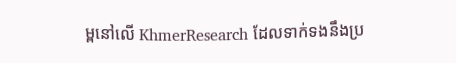ម្ពនៅលើ KhmerResearch ដែលទាក់ទងនឹងប្រ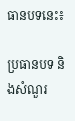ធានបទនេះ៖

ប្រធានបទ និងសំណួរ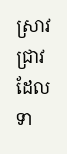ស្រាវជ្រាវដែលទា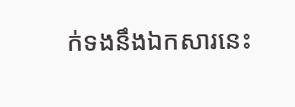ក់ទងនឹងឯកសារនេះ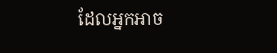ដែលអ្នកអាច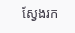ស្វែងរក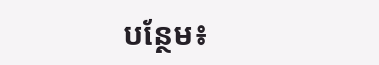បន្ថែម៖